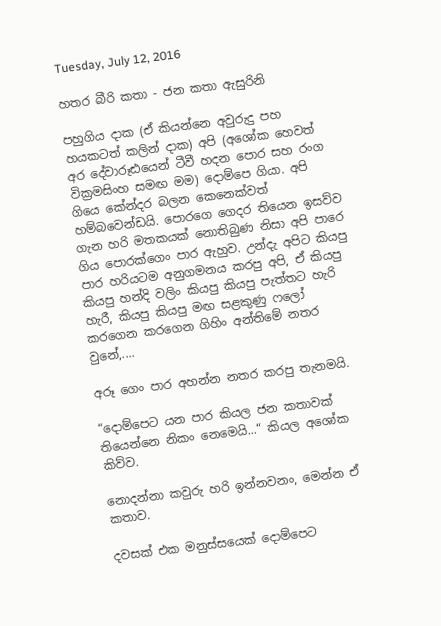Tuesday, July 12, 2016

හතර බීරි කතා - ජන කතා ඇසුරිනි

පහුගිය දාක (ඒ කියන්නෙ අවුරුදු පහ හයකටත් කලින් දාක) අපි (අශෝක හෙවත් අර දේවාරූඪයෙන් ටීවී හදන පොර සහ රංග වික්‍රමසිංහ සමඟ මම) දොම්පෙ ගියා. අපි ගියෙ කේන්දර බලන කෙනෙක්වත් හම්බවෙන්ඩයි. පොරගෙ ගෙදර තියෙන ඉසව්ව ගැන හරි මතකයක් නොතිබුණ නිසා අපි පාරෙ ගිය පොරක්ගෙං පාර ඇහුව. උන්දැ අපිට කියපු පාර හරියටම අනුගමනය කරපු අපි, ඒ කියපු කියපු හන්දි වලිං කියපු කියපු පැත්තට හැරි හැරී, කියපු කියපු මඟ සළකුණු ෆලෝ කරගෙන කරගෙන ගිහිං අන්තිමේ නතර වුනේ,....

අරූ ගෙං පාර අහන්න නතර කරපු තැනමයි.

“දොම්පෙට යන පාර කියල ජන කතාවක් තියෙන්නෙ නිකං නෙමෙයි...“ කියල අශෝක කිව්ව.

නොදන්නා කවුරු හරි ඉන්නවනං, මෙන්න ඒ කතාව.

දවසක් එක මනුස්සයෙක් දොම්පෙට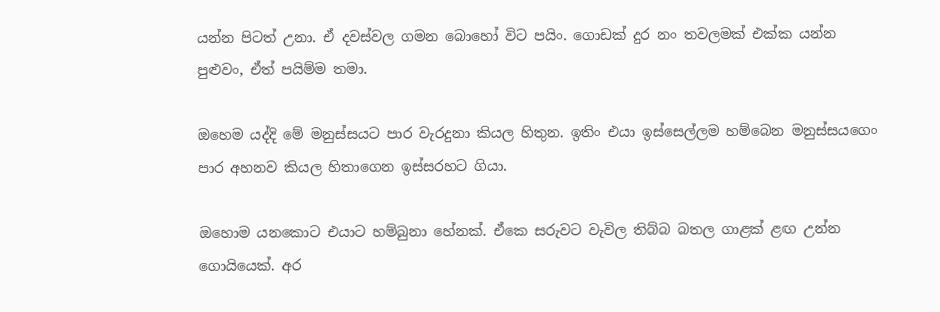යන්න පිටත් උනා. ඒ දවස්වල ගමන බොහෝ විට පයිං. ගොඩක් දුර නං තවලමක් එක්ක යන්න පුළුවං, ඒත් පයිම්ම තමා.

ඔහෙම යද්දි මේ මනුස්සයට පාර වැරදුනා කියල හිතුන. ඉතිං එයා ඉස්සෙල්ලම හම්බෙන මනුස්සයගෙං පාර අහනව කියල හිතාගෙන ඉස්සරහට ගියා.

ඔහොම යනකොට එයාට හම්බුනා හේනක්. ඒකෙ සරුවට වැවිල තිබ්බ බතල ගාළක් ළඟ උන්න ගොයියෙක්. අර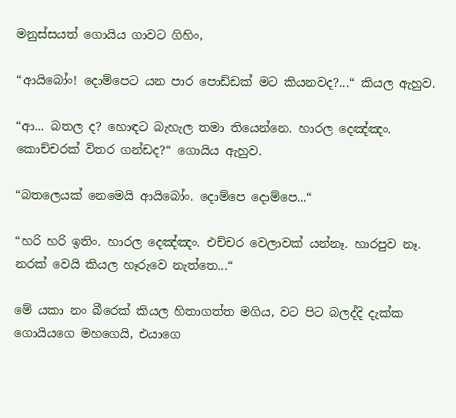මනුස්සයත් ගොයිය ගාවට ගිහිං,

“ආයිබෝං! දොම්පෙට යන පාර පොඩ්ඩක් මට කියනවද?...“ කියල ඇහුව.

“ආ... බතල ද? හොඳට බැහැල තමා තියෙන්නෙ. හාරල දෙඤ්ඤං. කොච්චරක් විතර ගන්ඩද?“ ගොයිය ඇහුව.

“බතලෙයක් නෙමෙයි ආයිබෝං. දොම්පෙ දොම්පෙ...“

“හරි හරි ඉතිං. හාරල දෙඤ්ඤං. එච්චර වෙලාවක් යන්නෑ. හාරපුව නෑ. නරක් වෙයි කියල හෑරුවෙ නැත්තෙ...“

මේ යකා නං බීරෙක් කියල හිතාගත්ත මගිය, වට පිට බලද්දි දැක්ක ගොයියගෙ මහගෙයි, එයාගෙ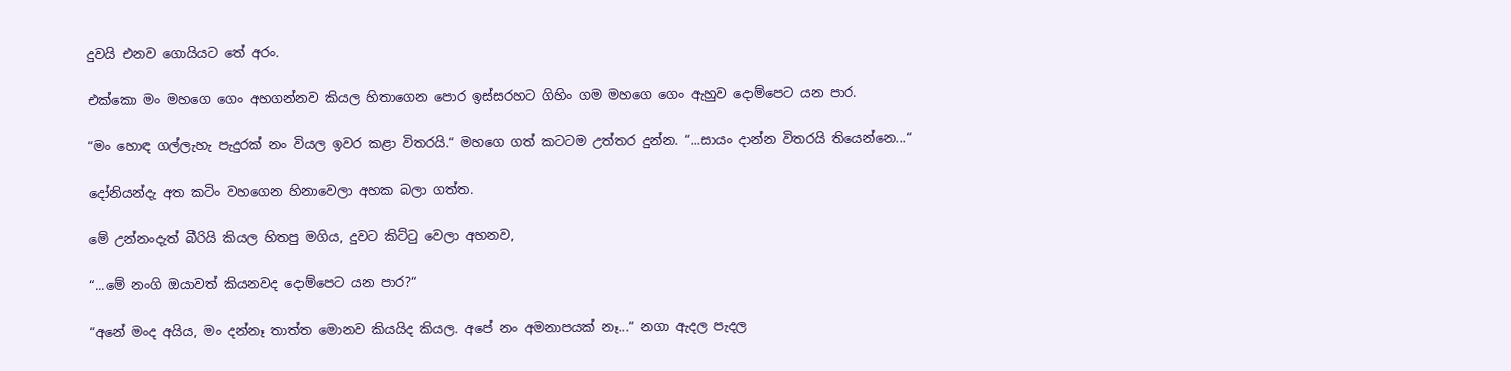දුවයි එනව ගොයියට තේ අරං.

එක්කො මං මහගෙ ගෙං අහගන්නව කියල හිතාගෙන පොර ඉස්සරහට ගිහිං ගම මහගෙ ගෙං ඇහුව දොම්පෙට යන පාර.

“මං හොඳ ගල්ලැහැ පැදුරක් නං වියල ඉවර කළා විතරයි.“ මහගෙ ගත් කටටම උත්තර දුන්න. “...සායං දාන්න විතරයි තියෙන්නෙ...“

දෝනියන්දැ අත කටිං වහගෙන හිනාවෙලා අහක බලා ගත්ත.

මේ උන්නංදැත් බීරියි කියල හිතපු මගිය, දුවට කිට්ටු වෙලා අහනව,

“...මේ නංගි ඔයාවත් කියනවද දොම්පෙට යන පාර?“

“අනේ මංද අයිය, මං දන්නෑ තාත්ත මොනව කියයිද කියල. අපේ නං අමනාපයක් නෑ...“ නගා ඇදල පැදල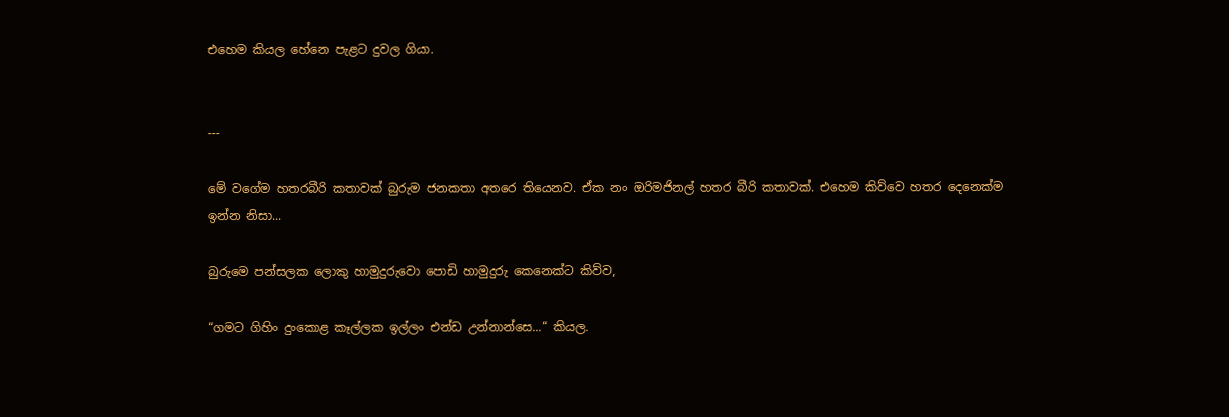එහෙම කියල හේනෙ පැළට දුවල ගියා.


---

මේ වගේම හතරබීරි කතාවක් බුරුම ජනකතා අතරෙ තියෙනව. ඒක නං ඔරිමජිනල් හතර බීරි කතාවක්. එහෙම කිව්වෙ හතර දෙනෙක්ම ඉන්න නිසා...

බුරුමෙ පන්සලක ලොකු හාමුදුරුවො පොඩි හාමුදුරු කෙනෙක්ට කිව්ව,

“ගමට ගිහිං දුංකොළ කෑල්ලක ඉල්ලං එන්ඩ උන්නාන්සෙ...“ කියල.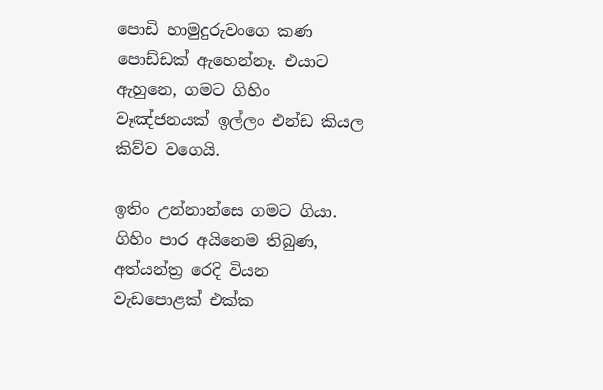පොඩි හාමුදුරුවංගෙ කණ පොඩ්ඩක් ඇහෙන්නෑ. එයාට ඇහුනෙ, ගමට ගිහිං වෑඤ්ජනයක් ඉල්ලං එන්ඩ කියල කිව්ව වගෙයි.

ඉතිං උන්නාන්සෙ ගමට ගියා. ගිහිං පාර අයිනෙම තිබුණ, අත්යන්ත්‍ර රෙදි වියන වැඩපොළක් එක්ක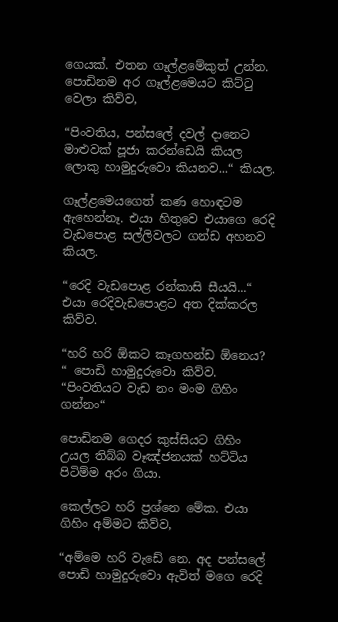ගෙයක්. එතන ගෑල්ළමේකුත් උන්න. පොඩිනම අර ගෑල්ළමෙයට කිට්ටු වෙලා කිව්ව,

“පිංවතිය, පන්සලේ දවල් දානෙට මාළුවක් පූජා කරන්ඩෙයි කියල ලොකු හාමුදුරුවො කියනව...“ කියල.

ගෑල්ළමෙයගෙත් කණ හොඳටම ඇහෙන්නෑ. එයා හිතුවෙ එයාගෙ රෙදි වැඩපොළ සල්ලිවලට ගන්ඩ අහනව කියල.

“රෙදි වැඩපොළ රන්කාසි සීයයි...“ එයා රෙදිවැඩපොළට අත දික්කරල කිව්ව.

“හරි හරි ඕකට කෑගහන්ඩ ඕනෙය? “ පොඩි හාමුදුරුවො කිව්ව. “පිංවතියට වැඩ නං මංම ගිහිං ගන්නං“

පොඩිනම ගෙදර කුස්සියට ගිහිං උයල තිබ්බ වෑඤ්ජනයක් හට්ටිය පිටිම්ම අරං ගියා.

කෙල්ලට හරි ප්‍රශ්නෙ මේක. එයා ගිහිං අම්මට කිව්ව,

“අම්මෙ හරි වැඩේ නෙ. අද පන්සලේ පොඩි හාමුදුරුවො ඇවිත් මගෙ රෙදි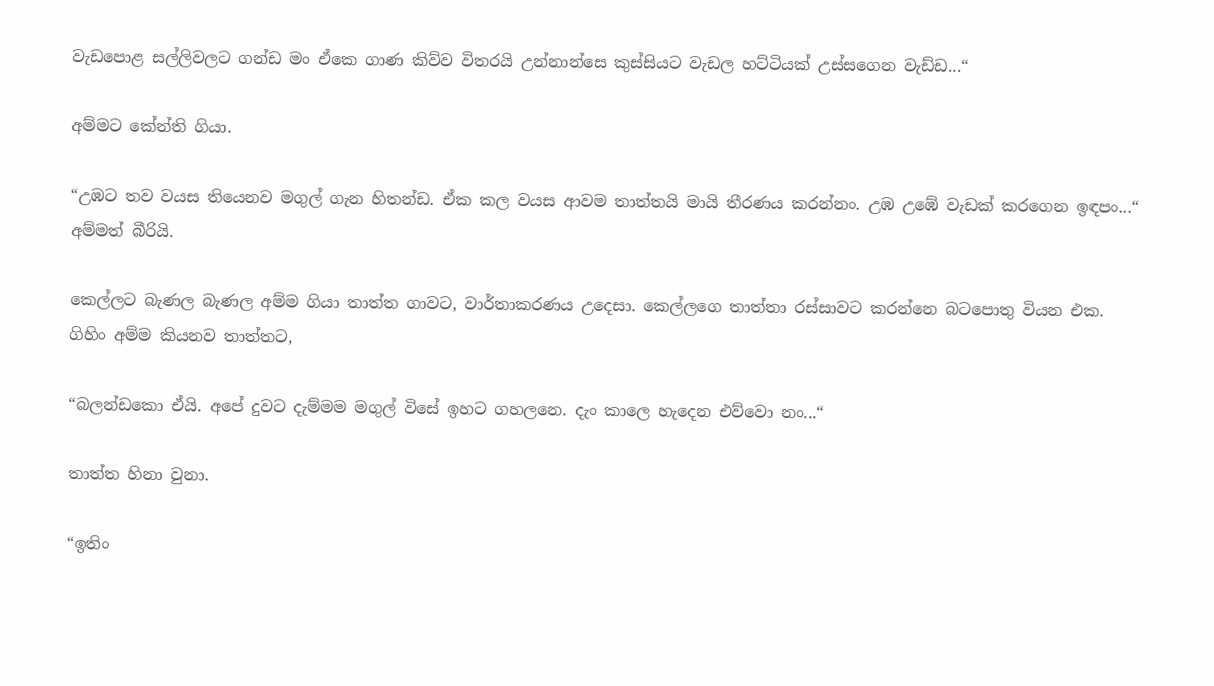වැඩපොළ සල්ලිවලට ගන්ඩ මං ඒකෙ ගාණ කිව්ව විතරයි උන්නාන්සෙ කුස්සියට වැඩල හට්ටියක් උස්සගෙන වැඩ්ඩ...“

අම්මට කේන්ති ගියා.

“උඹට තව වයස තියෙනව මගුල් ගැන හිතන්ඩ. ඒක කල වයස ආවම තාත්තයි මායි තීරණය කරන්නං. උඹ උඹේ වැඩක් කරගෙන ඉඳපං...“ අම්මත් බීරියි.

කෙල්ලට බැණල බැණල අම්ම ගියා තාත්ත ගාවට, වාර්තාකරණය උදෙසා. කෙල්ලගෙ තාත්තා රස්සාවට කරන්නෙ බටපොතු වියන එක. ගිහිං අම්ම කියනව තාත්තට,

“බලන්ඩකො ඒයි. අපේ දුවට දැම්මම මගුල් විසේ ඉහට ගහලනෙ. දැං කාලෙ හැදෙන එව්වො නං...“

තාත්ත හිනා වුනා.

“ඉතිං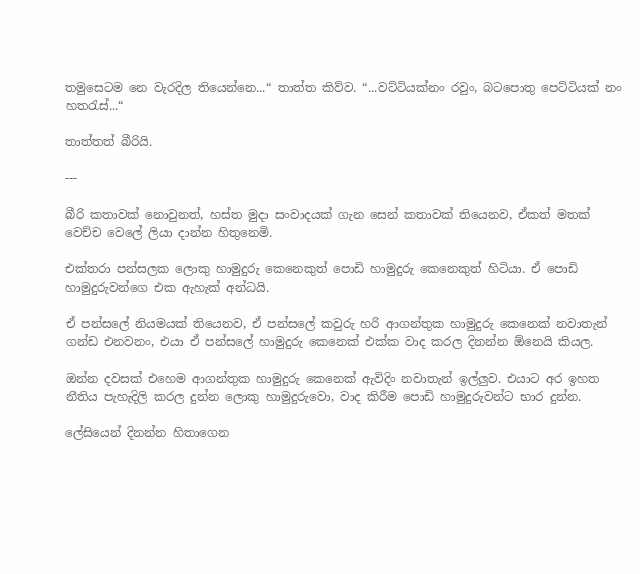තමුසෙටම නෙ වැරදිල තියෙන්නෙ...“ තාත්ත කිව්ව. “...වට්ටියක්නං රවුං, බටපොතු පෙට්ටියක් නං හතරැස්...“

තාත්තත් බීරියි.

---

බීරි කතාවක් නොවුනත්, හස්ත මුදා සංවාදයක් ගැන සෙන් කතාවක් තියෙනව, ඒකත් මතක් වෙච්ච වෙලේ ලියා දාන්න හිතුනෙමි.

එක්තරා පන්සලක ලොකු හාමුදුරු කෙනෙකුත් පොඩි හාමුදුරු කෙනෙකුත් හිටියා. ඒ පොඩි හාමුදුරුවන්ගෙ එක ඇහැක් අන්ධයි.

ඒ පන්සලේ නියමයක් තියෙනව, ඒ පන්සලේ කවුරු හරි ආගන්තුක හාමුදුරු කෙනෙක් නවාතැන් ගන්ඩ එනවනං, එයා ඒ පන්සලේ හාමුදුරු කෙනෙක් එක්ක වාද කරල දිනන්න ඕනෙයි කියල.

ඔන්න දවසක් එහෙම ආගන්තුක හාමුදුරු කෙනෙක් ඇවිදිං නවාතැන් ඉල්ලුව. එයාට අර ඉහත නීතිය පැහැදිලි කරල දුන්න ලොකු හාමුදුරුවො, වාද කිරීම පොඩි හාමුදුරුවන්ට භාර දුන්න.

ලේසියෙන් දිනන්න හිතාගෙන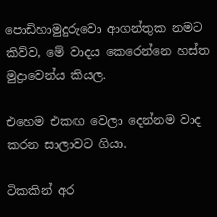පොඩිහාමුදුරුවො ආගන්තුක නමට කිව්ව, මේ වාදය කෙරෙන්නෙ හස්ත මුද්‍රාව‍ෙන්ය කියල.

එහෙම එකඟ වෙලා දෙන්නම වාද කරන සාලාවට ගියා.

ටිකකින් අර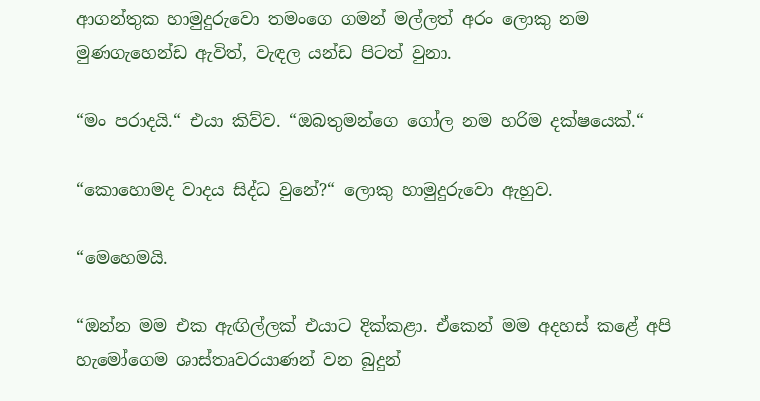ආගන්තුක හාමුදුරුවො තමංගෙ ගමන් මල්ලත් අරං ලොකු නම මුණගැහ‍ෙන්ඩ ඇවිත්, වැඳල යන්ඩ පිටත් වුනා.

“මං පරාදයි.“ එයා කිව්ව. “ඔබතුමන්ගෙ ගෝල නම හරිම දක්ෂයෙක්.“

“කොහොමද වාදය සිද්ධ වුනේ?“ ලොකු හාමුදුරුවො ඇහුව.

“මෙහෙමයි.

“ඔන්න මම එක ඇඟිල්ලක් එයාට දික්කළා. ඒකෙන් මම අදහස් කළේ අපි හැමෝගෙම ශාස්තෘවරයාණන් වන බුදුන්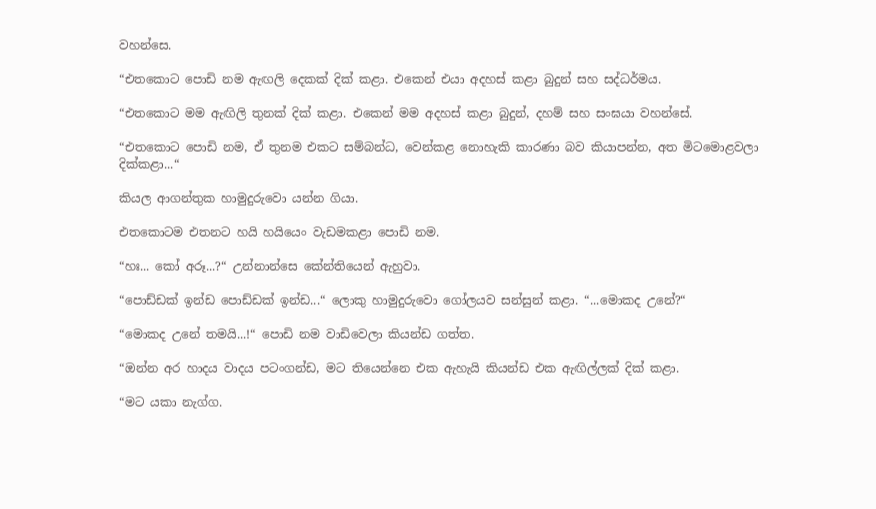වහන්සෙ.

“එතකොට පොඩි නම ඇඟලි දෙකක් දික් කළා. එකෙන් එයා අදහස් කළා බුදුන් සහ සද්ධර්මය.

“එතකොට මම ඇඟිලි තුනක් දික් කළා. එකෙන් මම අදහස් කළා බුදුන්, දහම් සහ සංඝයා වහන්සේ.

“එතකොට පොඩි නම, ඒ තුනම එකට සම්බන්ධ, වෙන්කළ නොහැකි කාරණා බව කියාපන්න, අත මිටමොළවලා දික්කළා...“

කියල ආගන්තුක හාමුදුරුවො යන්න ගියා.

එතකොටම එතනට හයි හයියෙං වැඩමකළා පොඩි නම.

“හඃ... කෝ අරූ...?“ උන්නාන්සෙ කේන්තියෙන් ඇහුවා.

“පොඩ්ඩක් ඉන්ඩ පොඩ්ඩක් ඉන්ඩ...“ ලොකු හාමුදුරුවො ගෝලයව සන්සුන් කළා. “...මොකද උනේ?“

“මොකද උනේ තමයි...!“ පොඩි නම වාඩිවෙලා කියන්ඩ ගත්ත.

“ඔන්න අර හාදය වාදය පටංගන්ඩ, මට තියෙන්නෙ එක ඇහැයි කියන්ඩ එක ඇඟිල්ලක් දික් කළා.

“මට යකා නැග්ග.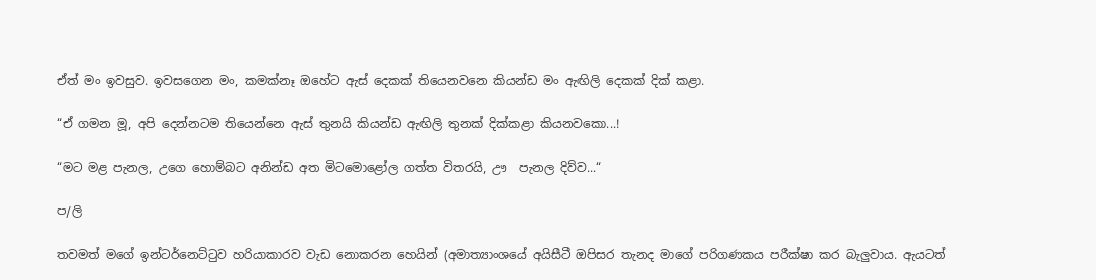ඒත් මං ඉවසුව. ඉවසගෙන මං, කමක්නෑ ඔහේට ඇස් දෙකක් තියෙනවනෙ කියන්ඩ මං ඇඟිලි දෙකක් දික් කළා.

“ඒ ගමන මූ, අපි දෙන්නටම තියෙන්නෙ ඇස් තුනයි කියන්ඩ ඇඟිලි තුනක් දික්කළා කියනවකො...!

“මට මළ පැනල, උගෙ හොම්බට අනින්ඩ අත මිටමො‍ළෝල ගත්ත විතරයි, ඌ  පැනල දිව්ව...“

ප/ලි

තවමත් මගේ ඉන්ටර්නෙට්ටුව හරියාකාරව වැඩ නොකරන හෙයින් (අමාත්‍යාංශයේ අයිසීටී ඔපිසර තැනද මාගේ පරිගණකය පරීක්ෂා කර බැලුවාය. ඇයටත්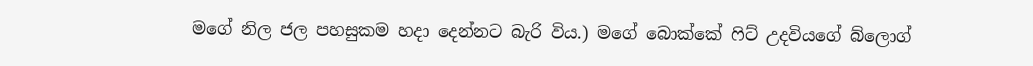මගේ නිල ජල පහසුකම හදා දෙන්නට බැරි විය.) මගේ බොක්කේ ෆිට් උදවියගේ බ්ලොග්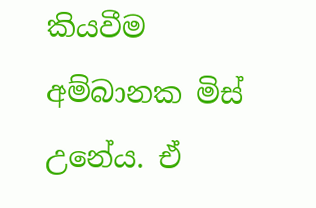කියවීම අම්බානක මිස් උනේය. ඒ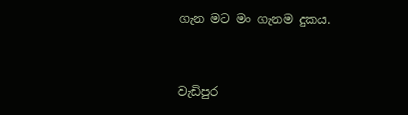ගැන මට මං ගැනම දුකය.


වැඩිපුර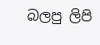බලපු ලිපි